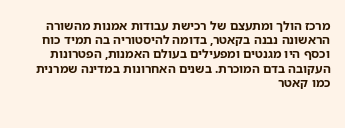מרכז הולך ומתעצם של רכישת עבודות אמנות מהשורה הראשונה נבנה בקאטר, בדומה להיסטוריה בה תמיד כוח וכסף היו מגנטים ומפעילים בעולם האמנות, הפטרונות העקובה בדם המוכרת. בשנים האחרונות במדינה שמרנית כמו קאטר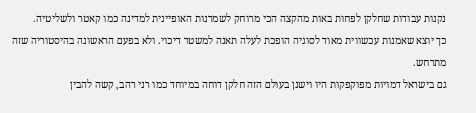נקנות עבודות שחלקן לפחות באות מהקצה הכי מרוחק לשמרנות האופיינית למדינה כמו קאטר ולשליטיה.
כך יוצא שאמנות עכשווית מאוד לסוגיה הופכת לעלה תאנה למשטר דיכוי. ולא בפעם הראשונה בהיסטוריה שזה מתרחש.
גם בישראל דמויות מפוקפקות היו וישנן בעולם הזה חלקן דוחה במיוחד כמו רני רהב, קשה להבין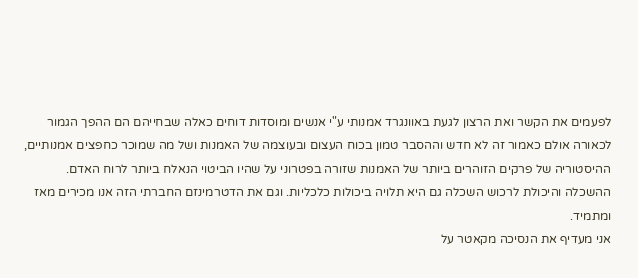לפעמים את הקשר ואת הרצון לגעת באוונגרד אמנותי ע"י אנשים ומוסדות דוחים כאלה שבחייהם הם ההפך הגמור לכאורה אולם כאמור זה לא חדש וההסבר טמון בכוח העצום ובעוצמה של האמנות ושל מה שמוכר כחפצים אמנותיים, ההיסטוריה של פרקים הזוהרים ביותר של האמנות שזורה בפטרוני על שהיו הביטוי הנאלח ביותר לרוח האדם.
ההשכלה והיכולת לרכוש השכלה גם היא תלויה ביכולות כלכליות. וגם את הדטרמינזם החברתי הזה אנו מכירים מאז ומתמיד.
אני מעדיף את הנסיכה מקאטר על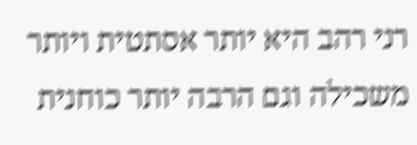רני רהב היא יותר אסתטית ויותר משכילה וגם הרבה יותר כוחנית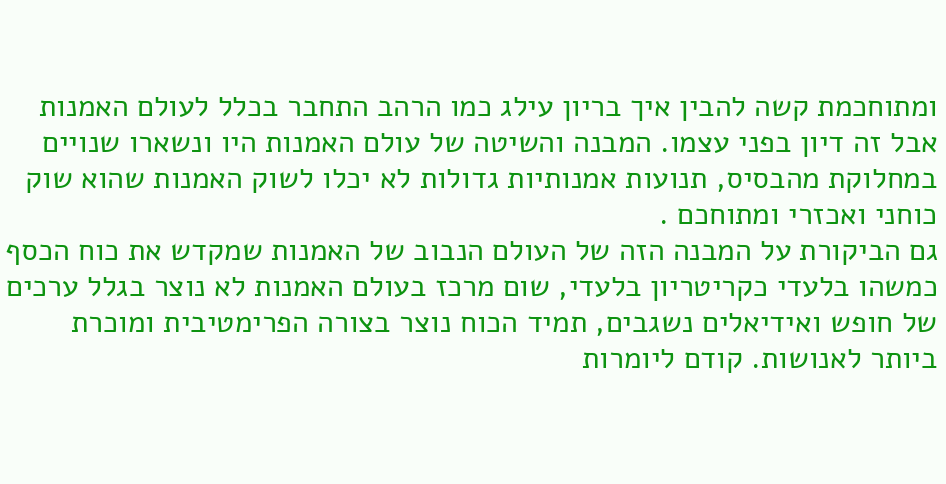ומתוחכמת קשה להבין איך בריון עילג כמו הרהב התחבר בכלל לעולם האמנות אבל זה דיון בפני עצמו. המבנה והשיטה של עולם האמנות היו ונשארו שנויים במחלוקת מהבסיס, תנועות אמנותיות גדולות לא יכלו לשוק האמנות שהוא שוק כוחני ואכזרי ומתוחכם .
גם הביקורת על המבנה הזה של העולם הנבוב של האמנות שמקדש את כוח הכסף כמשהו בלעדי כקריטריון בלעדי, שום מרכז בעולם האמנות לא נוצר בגלל ערכים של חופש ואידיאלים נשגבים, תמיד הכוח נוצר בצורה הפרימטיבית ומוכרת ביותר לאנושות. קודם ליומרות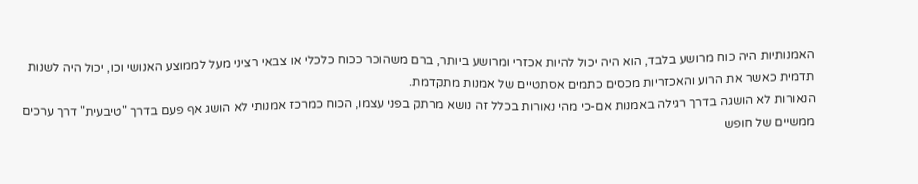האמנותיות היה כוח מרושע בלבד, הוא היה יכול להיות אכזרי ומרושע ביותר, ברם משהוכר ככוח כלכלי או צבאי רציני מעל לממוצע האנושי וכו, יכול היה לשנות תדמית כאשר את הרוע והאכזריות מכסים כתמים אסתטיים של אמנות מתקדמת.
הנאורות לא הושגה בדרך רגילה באמנות אם-כי מהי נאורות בכלל זה נושא מרתק בפני עצמו, הכוח כמרכז אמנותי לא הושג אף פעם בדרך "טיבעית" דרך ערכים ממשיים של חופש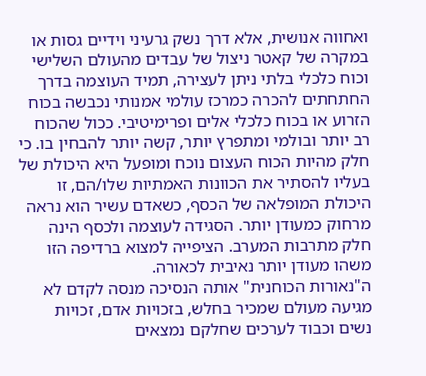ואחווה אנושית, אלא דרך נשק גרעיני וידיים גסות או במקרה של קאטר ניצול של עבדים מהעולם השלישי וכוח כלכלי בלתי ניתן לעצירה, תמיד העוצמה בדרך החתחתים להכרה כמרכז עולמי אמנותי נכבשה בכוח הזרוע או בכוח כלכלי אלים ופרימיטיבי. ככול שהכוח רב יותר ובולמי ומתפרץ יותר, קשה יותר להבחין בו. כי חלק מהיות הכוח העצום נוכח ומופעל היא היכולת של בעליו להסתיר את הכוונות האמתיות שלו/הם, זו היכולת המופלאה של הכסף, כשאדם עשיר הוא נראה מרחוק כמעודן יותר. הסגידה לעוצמה ולכסף הינה חלק מתרבות המערב. הציפייה למצוא ברדיפה הזו משהו מעודן יותר נאיבית לכאורה.
ה"נאורות הכוחנית" אותה הנסיכה מנסה לקדם לא מגיעה מעולם שמכיר בחלש, בזכויות אדם, זכויות נשים וכבוד לערכים שחלקם נמצאים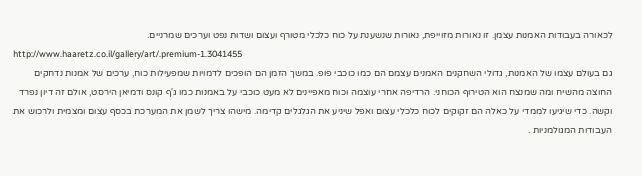לכאורה בעבודות האמנות עצמן. זו נאורות מזוייפת, נאורות שנשענת על כוח כלכלי מטורף ועצום ושדות נפט וערכים שמרניים.
http://www.haaretz.co.il/gallery/art/.premium-1.3041455
גם בעולם עצמו של האמנות, גדולי השחקנים האמנים עצמם הם כמו כוכבי פופ. במשך הזמן הם הופכים לדמויות שמפעילות כוח, ערכים של אמנות נדחקים החוצה מהשיח ומה שמנצח הוא הטירוף הכוחני. הרדיפה אחרי עוצמה וכוח מאפיינים לא מעט כוכבי על באמנות כמו ג'ף קונס ודמיאן הירסט, אולם זה דיון נפרד וקשה. כדי שיגיעו לממדי על כאלה הם זקוקים לכוח כלכלי עצום ואפל שיניע את הגלגלים קדימה. מישהו צריך לשמן את המערכת בכסף עצום ומצמית ולרכוש את העבודות המגולמניות .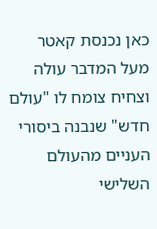כאן נכנסת קאטר מעל המדבר עולה וצחיח צומח לו "עולם חדש" שנבנה ביסורי העניים מהעולם השלישי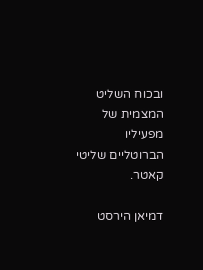ובכוח השליט המצמית של מפעיליו הברוטליים שליטי קאטר.

דמיאן הירסט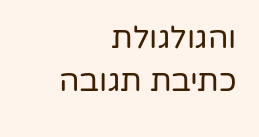והגולגולת
כתיבת תגובה